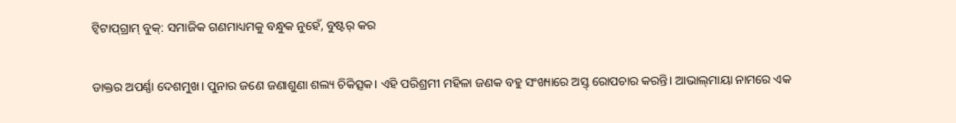ଟ୍ବିଟାପ୍‌ଗ୍ରାମ୍‌ ବୁକ୍‌: ସମାଜିକ ଗଣମାଧ୍ୟମକୁ ବନ୍ଧୁକ ନୁହେଁ, ବୁଷ୍ଟର୍‌ କର

ଡାକ୍ତର ଅପର୍ଣ୍ଣା ଦେଶମୁଖ। ପୁନାର ଜଣେ ଜଣାଶୁଣା ଶଲ୍ୟ ଚିକିତ୍ସକ। ଏହି ପରିଶ୍ରମୀ ମହିଳା ଜଣକ ବହୁ ସଂଖ୍ୟାରେ ଅସ୍ତ୍ ରୋପଚାର କରନ୍ତି। ଆଭାଲ୍‌ମାୟା ନାମରେ ଏକ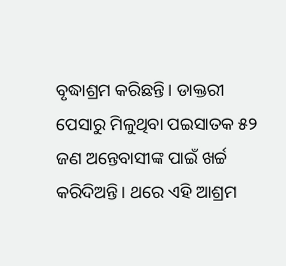ବୃଦ୍ଧାଶ୍ରମ କରିଛନ୍ତି। ଡାକ୍ତରୀ ପେସାରୁ ମିଳୁଥିବା ପଇସାତକ ୫୨ ଜଣ ଅନ୍ତେବାସୀଙ୍କ ପାଇଁ ଖର୍ଚ୍ଚ କରିଦିଅନ୍ତି। ଥରେ ଏହି ଆଶ୍ରମ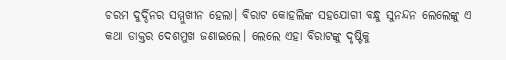ଚରମ ଦୁର୍ଦ୍ଦିନର ସମ୍ମୁଖୀନ ହେଲା। ବିରାଟ କୋହଲିଙ୍କ ସହଯୋଗୀ ବନ୍ଧୁ ସୁନନ୍ଦନ ଲେଲେଙ୍କୁ ଏ କଥା ଡାକ୍ତର ଦେଶମୁଖ ଜଣାଇଲେ। ‌ଲେଲେ ଏହା ବିରାଟଙ୍କୁ ଦୃଷ୍ଟିକୁ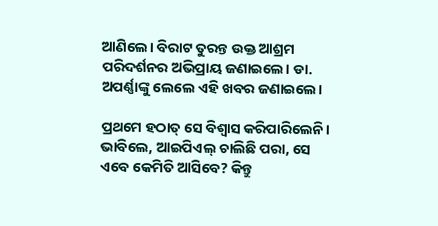ଆଣିଲେ। ବିରାଟ ତୁରନ୍ତ ଉକ୍ତ ଆଶ୍ରମ ପରିଦର୍ଶନର ଅଭିପ୍ରାୟ ଜଣାଇଲେ। ଡା. ଅପର୍ଣ୍ଣାଙ୍କୁ ଲେଲେ ଏହି ଖବର ଜଣାଇଲେ।

ପ୍ରଥମେ ହଠାତ୍ ସେ ବିଶ୍ବାସ କରିପାରିଲେନି। ଭାବିଲେ, ଆଇପିଏଲ୍‌ ଚାଲିଛି ପରା, ସେ ଏବେ କେମିତି ଆସିବେ? କିନ୍ତୁ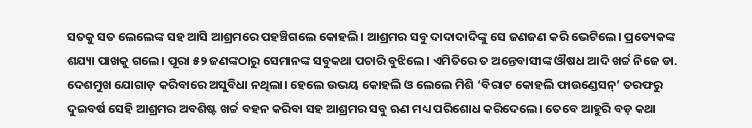ସତକୁ ସତ ଲେଲେଙ୍କ ସହ ଆସି ଆଶ୍ରମରେ ପହଞ୍ଚିଗଲେ କୋହଲି। ଆଶ୍ରମର ସବୁ ଦାଦାଦାଦିଙ୍କୁ ସେ ଜଣଜଣ କରି ଭେଟିଲେ। ପ୍ରତ୍ୟେକଙ୍କ ଶଯ୍ୟା ପାଖକୁ ଗଲେ। ପୂରା ୫୨ ଜଣଙ୍କଠାରୁ ସେମାନଙ୍କ ସବୁକଥା ପଚାରି ବୁଝିଲେ। ଏମିତିରେ ତ ଅନ୍ତେବାସୀଙ୍କ ଔଷଧ ଆଦି ଖର୍ଚ୍ଚ ନିଜେ ଡା. ଦେଶମୁଖ ଯୋଗାଡ଼ କରିବାରେ ଅସୁବିଧା ନଥିଲା। ହେଲେ ଉଭୟ କୋହଲି ଓ ଲେଲେ ମିଶି ‘ବିରାଟ କୋହଲି ଫାଉଣ୍ଡେସନ୍’ ତରଫରୁ ଦୁଇବର୍ଷ ସେହି ଆଶ୍ରମର ଅବଶିଷ୍ଟ ଖର୍ଚ୍ଚ ବହନ କରିବା ସହ ଆଶ୍ରମର ସବୁ ଋଣ ମଧ୍ୟ ପରିଶୋଧ କରିଦେଲେ। ତେବେ ଆହୁରି ବଡ଼ କଥା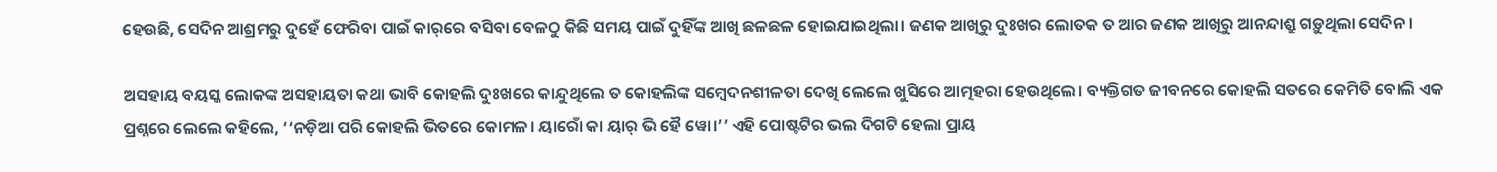ହେଉଛି, ସେଦିନ ଆଶ୍ରମରୁ ଦୁହେଁ ଫେରିବା ପାଇଁ କାର୍‌ରେ ବସିବା ବେଳଠୁ କିଛି ସମୟ ପାଇଁ ଦୁହିଁଙ୍କ ଆଖି ଛଳଛଳ ହୋଇଯାଇଥିଲା। ଜଣକ ଆଖିରୁ ଦୁଃଖର ଲୋତକ ତ ଆର ଜଣକ ଆଖିରୁ ଆନନ୍ଦାଶ୍ରୁ ଗଡ଼ୁଥିଲା ସେଦିନ।

ଅସହାୟ ବୟସ୍କ ଲୋକଙ୍କ ଅସହାୟତା କଥା ଭାବି କୋହଲି ଦୁଃଖରେ କାନ୍ଦୁଥିଲେ ତ କୋହଲିଙ୍କ ସମ୍ବେଦନଶୀଳତା ଦେଖି ଲେଲେ ଖୁସିରେ ଆତ୍ମହରା ହେଉଥିଲେ। ବ୍ୟକ୍ତିଗତ ଜୀବନରେ କୋହଲି ସତରେ କେମିତି ବୋଲି ଏକ ପ୍ରଶ୍ନରେ ଲେଲେ କହିଲେ, ‘‘ନଡ଼ିଆ ପରି କୋହଲି ଭିତରେ କୋମଳ। ୟାରୋଁ କା ୟାର୍ ଭି ହୈ ୱୋ।’’ ଏହି ପୋଷ୍ଟଟିର ଭଲ ଦିଗଟି ହେଲା ପ୍ରାୟ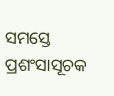ସମସ୍ତେ ପ୍ରଶଂସାସୂଚକ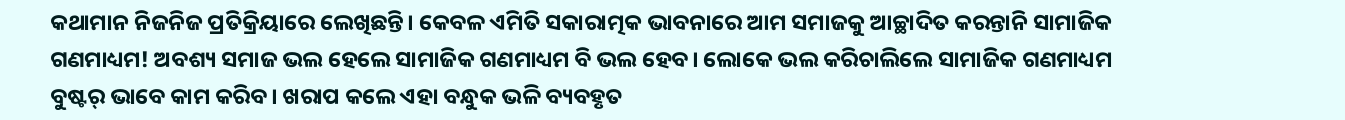କଥାମାନ ନିଜନିଜ ପ୍ରତିକ୍ରିୟାରେ ଲେଖିଛନ୍ତି। କେବଳ ଏମିତି ସକାରାତ୍ମକ ଭାବନାରେ ଆମ ସମାଜକୁ ଆଚ୍ଛାଦିତ କରନ୍ତାନି ସାମାଜିକ ଗଣମାଧ୍ୟମ! ଅବଶ୍ୟ ସମାଜ ଭଲ ହେଲେ ସାମାଜିକ ଗଣମାଧ୍ୟମ ବି ଭଲ ହେବ। ଲୋକେ ଭଲ କରିଚାଲିଲେ ସାମାଜିକ ଗଣମାଧ୍ୟମ ବୁଷ୍ଟର୍‌ ଭାବେ କାମ କରିବ। ଖରାପ କଲେ ଏହା ବନ୍ଧୁକ ଭଳି ବ୍ୟବହୃତ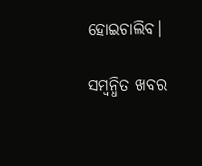ହୋଇଚାଲିବ।

ସମ୍ବନ୍ଧିତ ଖବର